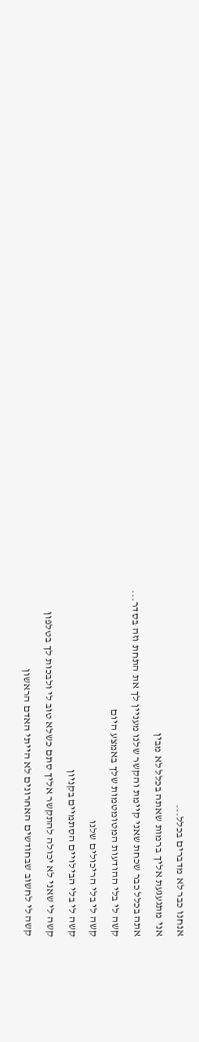אנחנו כבר לא מדברים בכלל...
אני מתגעגעת אליך ברמות שאתה בכלל לא מבין
אתה בכלל כבר שכחת שאני קיימת והקשר שלנו מעניין לך את התחת וזה בסדר...
קשה לי בלי ההודעות המטומטמות שלך באמצע היום
קשה לי בלי הריכולים שלנו
קשה לי בלי הבילויים הסתמיים בקניון
קשה לי שאני לא יכולה להתקשר אליך סתם כשלא טוב לי ולבכות לך בטלפון
קשה לי לחשוב שבחודשים האחרונים לא הייתי האדם הראשון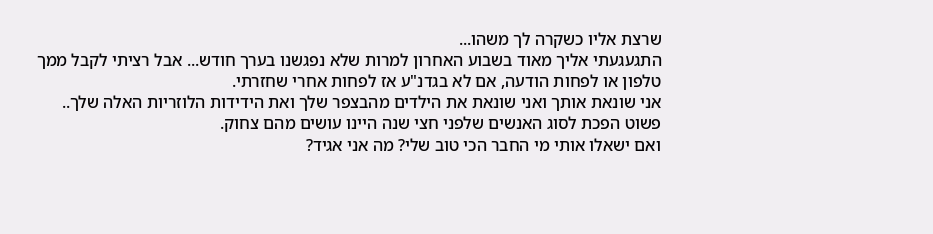שרצת אליו כשקרה לך משהו...
התגעגעתי אליך מאוד בשבוע האחרון למרות שלא נפגשנו בערך חודש... אבל רציתי לקבל ממך טלפון או לפחות הודעה, אם לא בגדנ"ע אז לפחות אחרי שחזרתי.
אני שונאת אותך ואני שונאת את הילדים מהבצפר שלך ואת הידידות הלוזריות האלה שלך..
פשוט הפכת לסוג האנשים שלפני חצי שנה היינו עושים מהם צחוק.
ואם ישאלו אותי מי החבר הכי טוב שלי? מה אני אגיד?